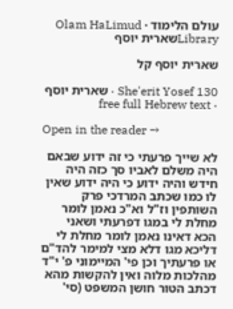עולם הלימוד · Olam HaLimud
Libraryשארית יוסף

שארית יוסף קל

She'erit Yosef 130 · שארית יוסף · free full Hebrew text

Open in the reader →

לא שייך פרעתי כי זה ידוע שבאם היה משלם לאביו סך כזה היה חידש והיה ידוע כי היה ידוע שאין לו כמו שכתב המרדכי פרק השותפין וז"ל וא"כ נאמן לומר מחלת לי במגו דפרעתי ושאני הכא דאינו נאמן לומר מחלת לי דליכא מגו דלא מצי למימר להד"ם או פרעתיך וכן פי' המיימוני פ' י"ד מהלכות מלוה ואין להקשות מהא דכתב הטור חושן המשפט (סי'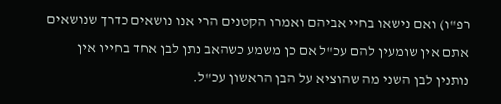רפ"ו) ואם נישאו בחיי אביהם ואמרו הקטנים הרי אנו נושאים כדרך שנושאים אתם אין שומעין להם עכ"ל אם כן משמע כשהאב נתן לבן אחד בחייו אין נותנין לבן השני מה שהוציא על הבן הראשון עכ"ל.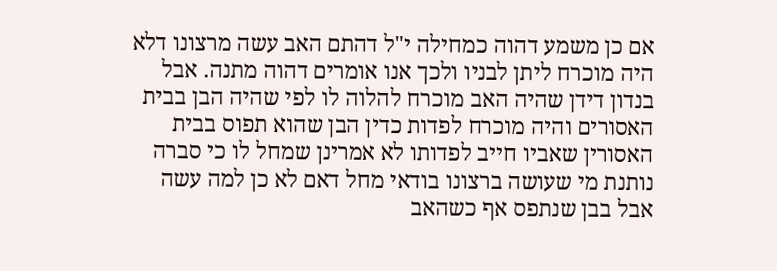אם כן משמע דהוה כמחילה י"ל דהתם האב עשה מרצונו דלא היה מוכרח ליתן לבניו ולכך אנו אומרים דהוה מתנה. אבל בנדון דידן שהיה האב מוכרח להלוה לו לפי שהיה הבן בבית האסורים והיה מוכרח לפדות כדין הבן שהוא תפוס בבית האסורין שאביו חייב לפדותו לא אמרינן שמחל לו כי סברה נותנת מי שעושה ברצונו בודאי מחל דאם לא כן למה עשה אבל בבן שנתפס אף כשהאב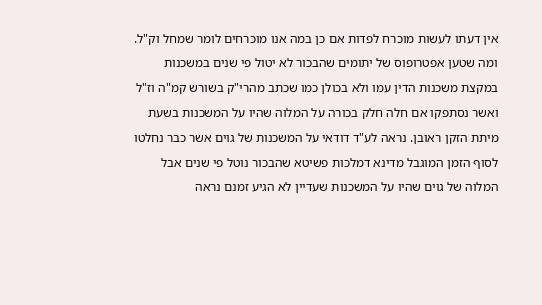אין דעתו לעשות מוכרח לפדות אם כן במה אנו מוכרחים לומר שמחל וק"ל. ומה שטען אפטרופוס של יתומים שהבכור לא יטול פי שנים במשכנות במקצת משכנות הדין עמו ולא בכולן כמו שכתב מהרי"ק בשורש קמ"ה וז"ל ואשר נסתפקו אם חלה חלק בכורה על המלוה שהיו על המשכנות בשעת מיתת הזקן ראובן. נראה לע"ד דודאי על המשכנות של גוים אשר כבר נחלטו לסוף הזמן המוגבל מדינא דמלכות פשיטא שהבכור נוטל פי שנים אבל המלוה של גוים שהיו על המשכנות שעדיין לא הגיע זמנם נראה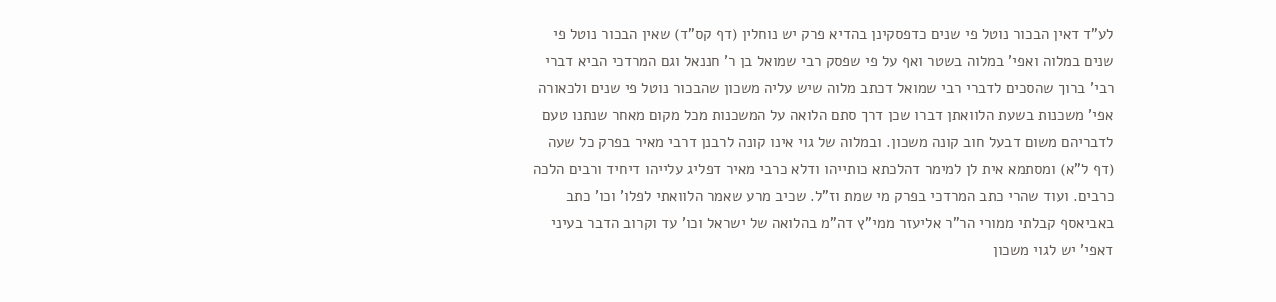לע"ד דאין הבכור נוטל פי שנים כדפסקינן בהדיא פרק יש נוחלין (דף קס"ד) שאין הבכור נוטל פי שנים במלוה ואפי' במלוה בשטר ואף על פי שפסק רבי שמואל בן ר' חננאל וגם המרדכי הביא דברי רבי' ברוך שהסכים לדברי רבי שמואל דכתב מלוה שיש עליה משכון שהבכור נוטל פי שנים ולכאורה אפי' משכנות בשעת הלוואתן דברו שכן דרך סתם הלואה על המשכנות מכל מקום מאחר שנתנו טעם לדבריהם משום דבעל חוב קונה משכון. ובמלוה של גוי אינו קונה לרבנן דרבי מאיר בפרק כל שעה (דף ל"א) ומסתמא אית לן למימר דהלכתא כותייהו ודלא כרבי מאיר דפליג עלייהו דיחיד ורבים הלכה כרבים. ועוד שהרי כתב המרדכי בפרק מי שמת וז"ל. שכיב מרע שאמר הלוואתי לפלו' וכו' כתב באביאסף קבלתי ממורי הר"ר אליעזר ממי"ץ דה"מ בהלואה של ישראל וכו' עד וקרוב הדבר בעיני דאפי' יש לגוי משכון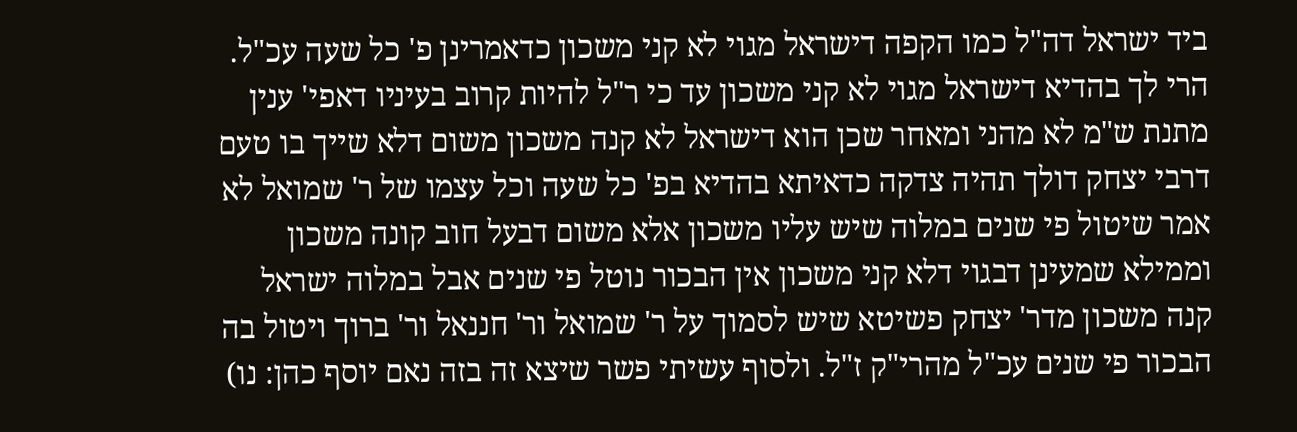ביד ישראל דה"ל כמו הקפה דישראל מגוי לא קני משכון כדאמרינן פ' כל שעה עכ"ל. הרי לך בהדיא דישראל מגוי לא קני משכון עד כי ר"ל להיות קרוב בעיניו דאפי' ענין מתנת ש"מ לא מהני ומאחר שכן הוא דישראל לא קנה משכון משום דלא שייך בו טעם דרבי יצחק דולך תהיה צדקה כדאיתא בהדיא בפ' כל שעה וכל עצמו של ר' שמואל לא אמר שיטול פי שנים במלוה שיש עליו משכון אלא משום דבעל חוב קונה משכון וממילא שמעינן דבגוי דלא קני משכון אין הבכור נוטל פי שנים אבל במלוה ישראל קנה משכון מדר' יצחק פשיטא שיש לסמוך על ר' שמואל ור' חננאל ור' ברוך ויטול בה הבכור פי שנים עכ"ל מהרי"ק ז"ל. ולסוף עשיתי פשר שיצא זה בזה נאם יוסף כהן: נו)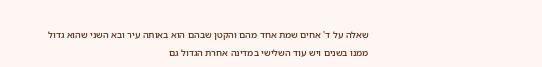שאלה על ד' אחים שמת אחד מהם והקטן שבהם הוא באותה עיר ובא השני שהוא גדול ממנו בשנים ויש עוד השלישי במדינה אחרת הגדול גם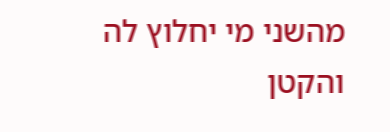מהשני מי יחלוץ לה והקטן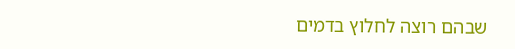שבהם רוצה לחלוץ בדמים